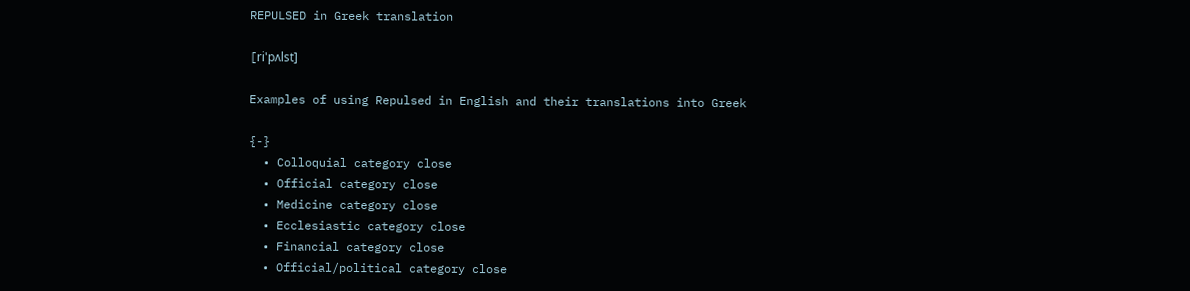REPULSED in Greek translation

[ri'pʌlst]

Examples of using Repulsed in English and their translations into Greek

{-}
  • Colloquial category close
  • Official category close
  • Medicine category close
  • Ecclesiastic category close
  • Financial category close
  • Official/political category close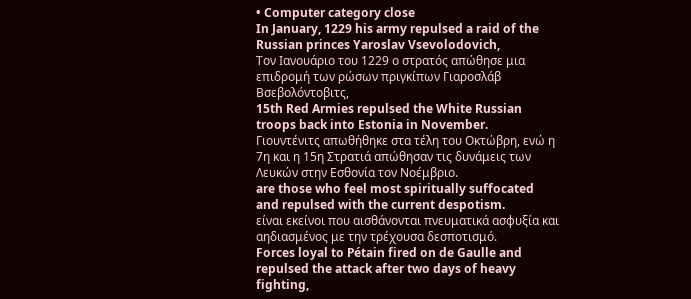• Computer category close
In January, 1229 his army repulsed a raid of the Russian princes Yaroslav Vsevolodovich,
Τον Ιανουάριο του 1229 ο στρατός απώθησε μια επιδρομή των ρώσων πριγκίπων Γιαροσλάβ Βσεβολόντοβιτς,
15th Red Armies repulsed the White Russian troops back into Estonia in November.
Γιουντένιτς απωθήθηκε στα τέλη του Οκτώβρη, ενώ η 7η και η 15η Στρατιά απώθησαν τις δυνάμεις των Λευκών στην Εσθονία τον Νοέμβριο.
are those who feel most spiritually suffocated and repulsed with the current despotism.
είναι εκείνοι που αισθάνονται πνευματικά ασφυξία και αηδιασμένος με την τρέχουσα δεσποτισμό.
Forces loyal to Pétain fired on de Gaulle and repulsed the attack after two days of heavy fighting,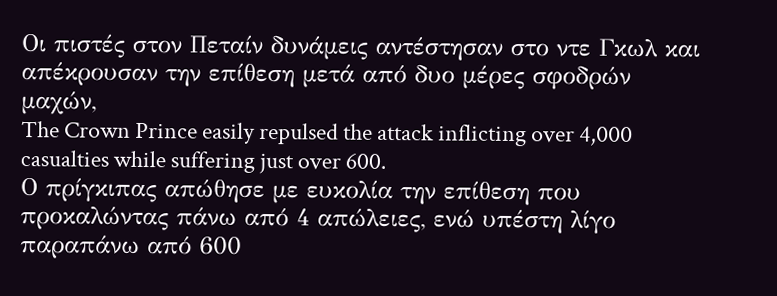Οι πιστές στον Πεταίν δυνάμεις αντέστησαν στο ντε Γκωλ και απέκρουσαν την επίθεση μετά από δυο μέρες σφοδρών μαχών,
The Crown Prince easily repulsed the attack inflicting over 4,000 casualties while suffering just over 600.
Ο πρίγκιπας απώθησε με ευκολία την επίθεση που προκαλώντας πάνω από 4 απώλειες, ενώ υπέστη λίγο παραπάνω από 600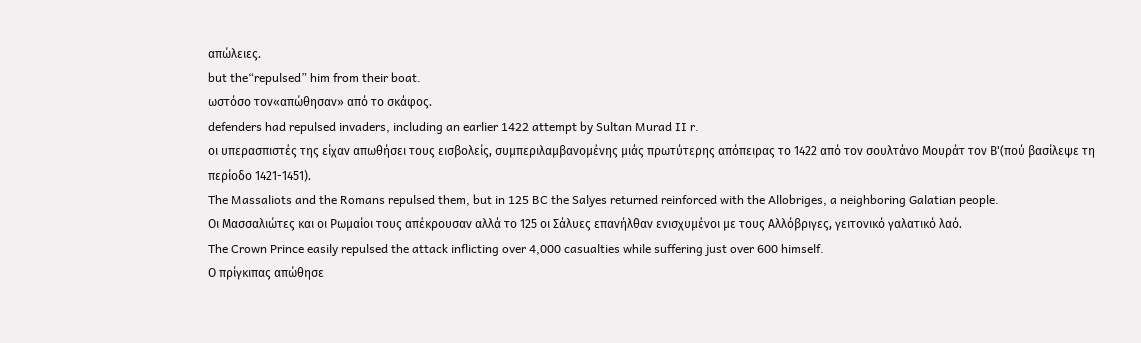απώλειες.
but the“repulsed” him from their boat.
ωστόσο τον«απώθησαν» από το σκάφος.
defenders had repulsed invaders, including an earlier 1422 attempt by Sultan Murad II r.
οι υπερασπιστές της είχαν απωθήσει τους εισβολείς, συμπεριλαμβανομένης μιάς πρωτύτερης απόπειρας το 1422 από τον σουλτάνο Μουράτ τον Β'(πού βασίλεψε τη περίοδο 1421-1451).
The Massaliots and the Romans repulsed them, but in 125 BC the Salyes returned reinforced with the Allobriges, a neighboring Galatian people.
Οι Μασσαλιώτες και οι Ρωμαίοι τους απέκρουσαν αλλά το 125 οι Σάλυες επανήλθαν ενισχυμένοι με τους Αλλόβριγες, γειτονικό γαλατικό λαό.
The Crown Prince easily repulsed the attack inflicting over 4,000 casualties while suffering just over 600 himself.
Ο πρίγκιπας απώθησε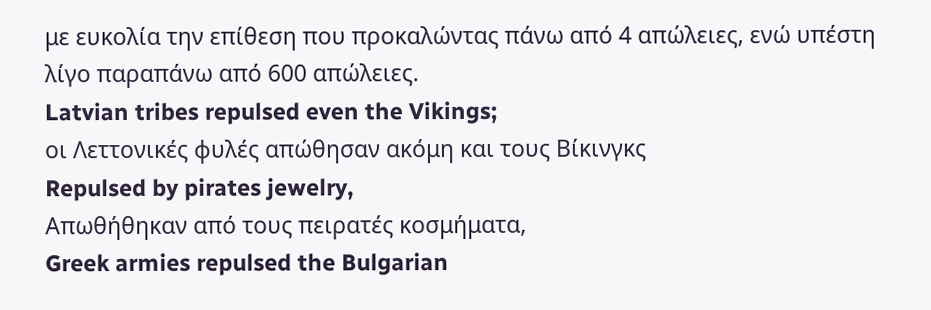με ευκολία την επίθεση που προκαλώντας πάνω από 4 απώλειες, ενώ υπέστη λίγο παραπάνω από 600 απώλειες.
Latvian tribes repulsed even the Vikings;
οι Λεττονικές φυλές απώθησαν ακόμη και τους Βίκινγκς
Repulsed by pirates jewelry,
Απωθήθηκαν από τους πειρατές κοσμήματα,
Greek armies repulsed the Bulgarian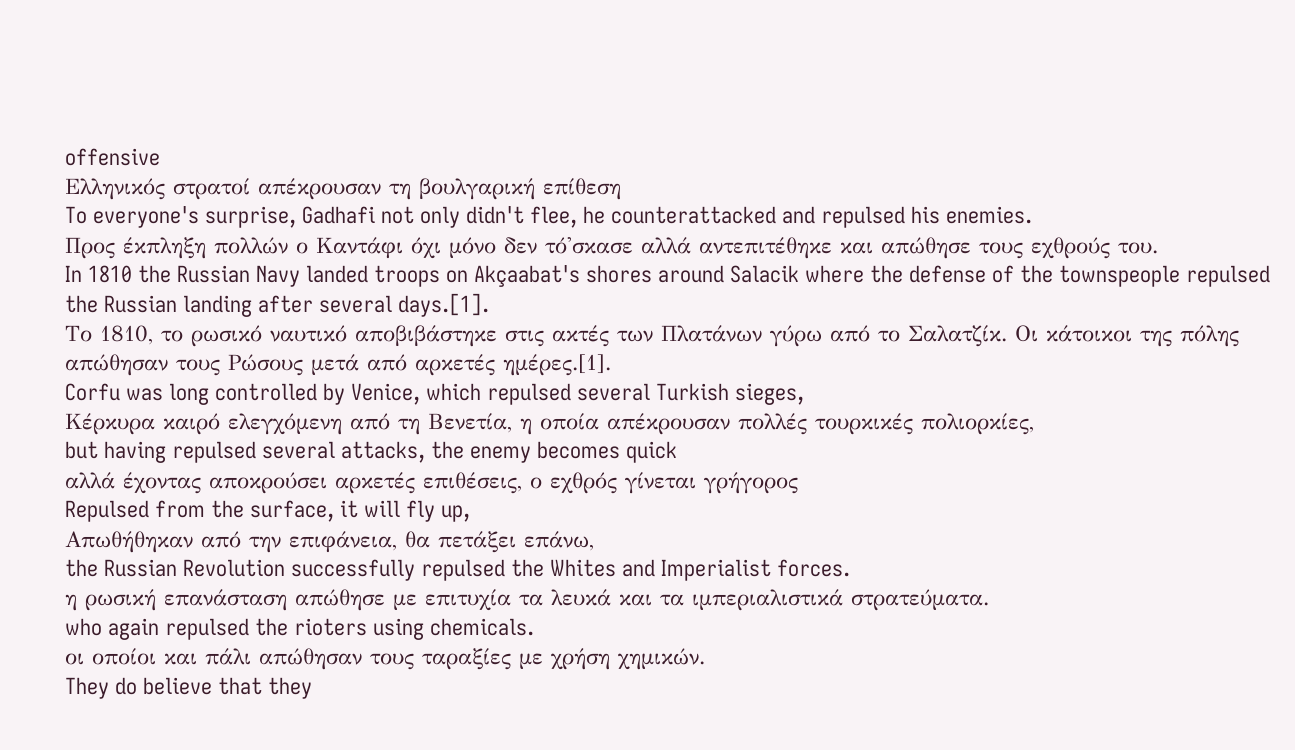offensive
Ελληνικός στρατοί απέκρουσαν τη βουλγαρική επίθεση
To everyone's surprise, Gadhafi not only didn't flee, he counterattacked and repulsed his enemies.
Προς έκπληξη πολλών ο Καντάφι όχι μόνο δεν τό'σκασε αλλά αντεπιτέθηκε και απώθησε τους εχθρούς του.
In 1810 the Russian Navy landed troops on Akçaabat's shores around Salacik where the defense of the townspeople repulsed the Russian landing after several days.[1].
Το 1810, το ρωσικό ναυτικό αποβιβάστηκε στις ακτές των Πλατάνων γύρω από το Σαλατζίκ. Οι κάτοικοι της πόλης απώθησαν τους Ρώσους μετά από αρκετές ημέρες.[1].
Corfu was long controlled by Venice, which repulsed several Turkish sieges,
Κέρκυρα καιρό ελεγχόμενη από τη Βενετία, η οποία απέκρουσαν πολλές τουρκικές πολιορκίες,
but having repulsed several attacks, the enemy becomes quick
αλλά έχοντας αποκρούσει αρκετές επιθέσεις, ο εχθρός γίνεται γρήγορος
Repulsed from the surface, it will fly up,
Απωθήθηκαν από την επιφάνεια, θα πετάξει επάνω,
the Russian Revolution successfully repulsed the Whites and Imperialist forces.
η ρωσική επανάσταση απώθησε με επιτυχία τα λευκά και τα ιμπεριαλιστικά στρατεύματα.
who again repulsed the rioters using chemicals.
οι οποίοι και πάλι απώθησαν τους ταραξίες με χρήση χημικών.
They do believe that they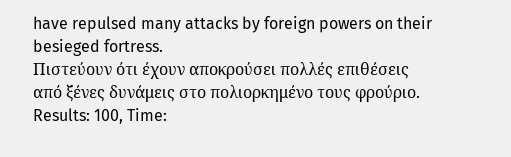have repulsed many attacks by foreign powers on their besieged fortress.
Πιστεύουν ότι έχουν αποκρούσει πολλές επιθέσεις από ξένες δυνάμεις στο πολιορκημένο τους φρούριο.
Results: 100, Time: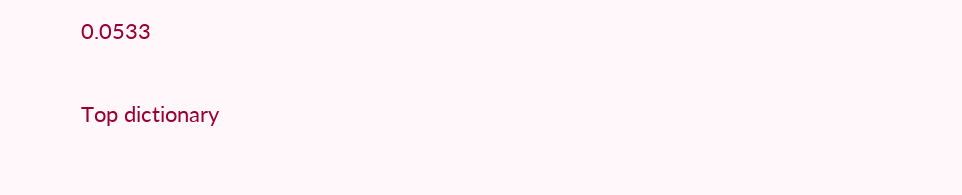0.0533

Top dictionary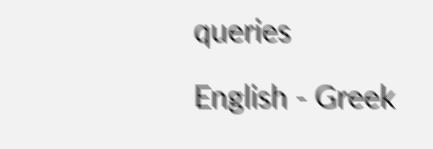queries

English - Greek